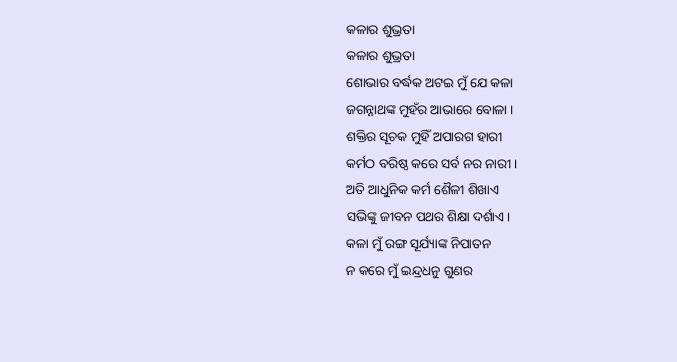କଳାର ଶୁଭ୍ରତା
କଳାର ଶୁଭ୍ରତା
ଶୋଭାର ବର୍ଦ୍ଧକ ଅଟଇ ମୁଁ ଯେ କଳା
ଜଗନ୍ନାଥଙ୍କ ମୁହଁର ଆଭାରେ ବୋଳା ।
ଶକ୍ତିର ସୂଚକ ମୁହିଁ ଅପାରଗ ହାରୀ
କର୍ମଠ ବରିଷ୍ଠ କରେ ସର୍ବ ନର ନାରୀ।
ଅତି ଆଧୁନିକ କର୍ମ ଶୈଳୀ ଶିଖାଏ
ସଭିଙ୍କୁ ଜୀବନ ପଥର ଶିକ୍ଷା ଦର୍ଶାଏ।
କଳା ମୁଁ ରଙ୍ଗ ସୂର୍ଯ୍ୟାଙ୍କ ନିପାତନ
ନ କରେ ମୁଁ ଇନ୍ଦ୍ରଧନୁ ଗୁଣର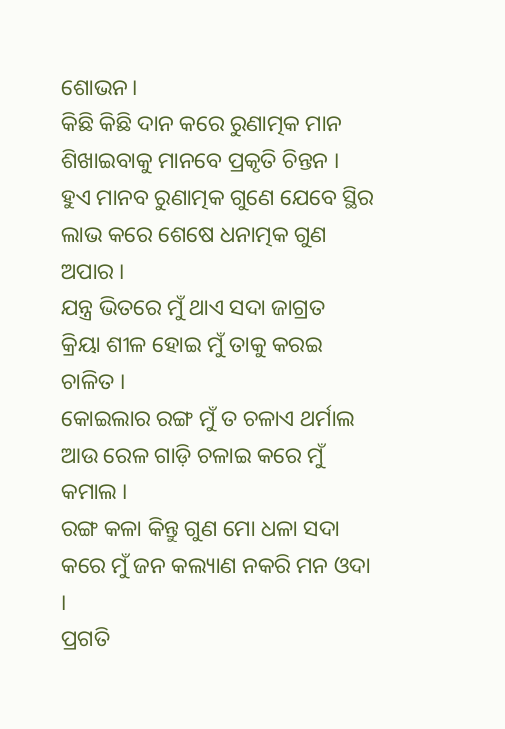ଶୋଭନ।
କିଛି କିଛି ଦାନ କରେ ରୁଣାତ୍ମକ ମାନ
ଶିଖାଇବାକୁ ମାନବେ ପ୍ରକୃତି ଚିନ୍ତନ ।
ହୁଏ ମାନବ ରୁଣାତ୍ମକ ଗୁଣେ ଯେବେ ସ୍ଥିର
ଲାଭ କରେ ଶେଷେ ଧନାତ୍ମକ ଗୁଣ ଅପାର ।
ଯନ୍ତ୍ର ଭିତରେ ମୁଁ ଥାଏ ସଦା ଜାଗ୍ରତ
କ୍ରିୟା ଶୀଳ ହୋଇ ମୁଁ ତାକୁ କରଇ ଚାଳିତ ।
କୋଇଲାର ରଙ୍ଗ ମୁଁ ତ ଚଳାଏ ଥର୍ମାଲ
ଆଉ ରେଳ ଗାଡ଼ି ଚଳାଇ କରେ ମୁଁ କମାଲ ।
ରଙ୍ଗ କଳା କିନ୍ତୁ ଗୁଣ ମୋ ଧଳା ସଦା
କରେ ମୁଁ ଜନ କଲ୍ୟାଣ ନକରି ମନ ଓଦା ।
ପ୍ରଗତି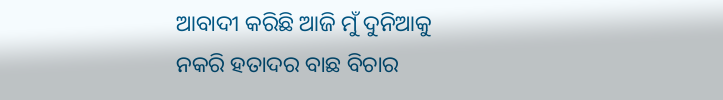ଆବାଦୀ କରିଛି ଆଜି ମୁଁ ଦୁନିଆକୁ
ନକରି ହତାଦର ବାଛ ବିଚାର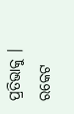ପ୍ରତିଭାକୁ ।
ରକେଟ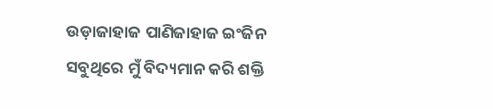ଉଡ଼ାଜାହାଜ ପାଣିଜାହାଜ ଇଂଜିନ
ସବୁଥିରେ ମୁଁ ବିଦ୍ୟମାନ କରି ଶକ୍ତି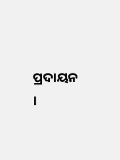ପ୍ରଦାୟନ ।